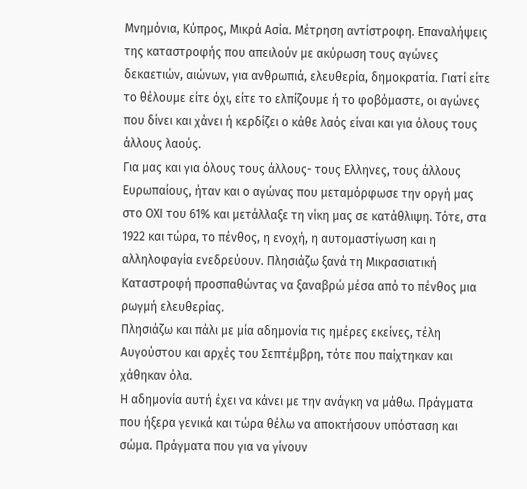Μνημόνια, Κύπρος, Μικρά Ασία. Μέτρηση αντίστροφη. Επαναλήψεις της καταστροφής που απειλούν με ακύρωση τους αγώνες δεκαετιών, αιώνων, για ανθρωπιά, ελευθερία, δημοκρατία. Γιατί είτε το θέλουμε είτε όχι, είτε το ελπίζουμε ή το φοβόμαστε, οι αγώνες που δίνει και χάνει ή κερδίζει ο κάθε λαός είναι και για όλους τους άλλους λαούς.
Για μας και για όλους τους άλλους- τους Ελληνες, τους άλλους Ευρωπαίους, ήταν και ο αγώνας που μεταμόρφωσε την οργή μας στο ΟΧΙ του 61% και μετάλλαξε τη νίκη μας σε κατάθλιψη. Τότε, στα 1922 και τώρα, το πένθος, η ενοχή, η αυτομαστίγωση και η αλληλοφαγία ενεδρεύουν. Πλησιάζω ξανά τη Μικρασιατική Καταστροφή προσπαθώντας να ξαναβρώ μέσα από το πένθος μια ρωγμή ελευθερίας.
Πλησιάζω και πάλι με μία αδημονία τις ημέρες εκείνες, τέλη Αυγούστου και αρχές του Σεπτέμβρη, τότε που παίχτηκαν και χάθηκαν όλα.
Η αδημονία αυτή έχει να κάνει με την ανάγκη να μάθω. Πράγματα που ήξερα γενικά και τώρα θέλω να αποκτήσουν υπόσταση και σώμα. Πράγματα που για να γίνουν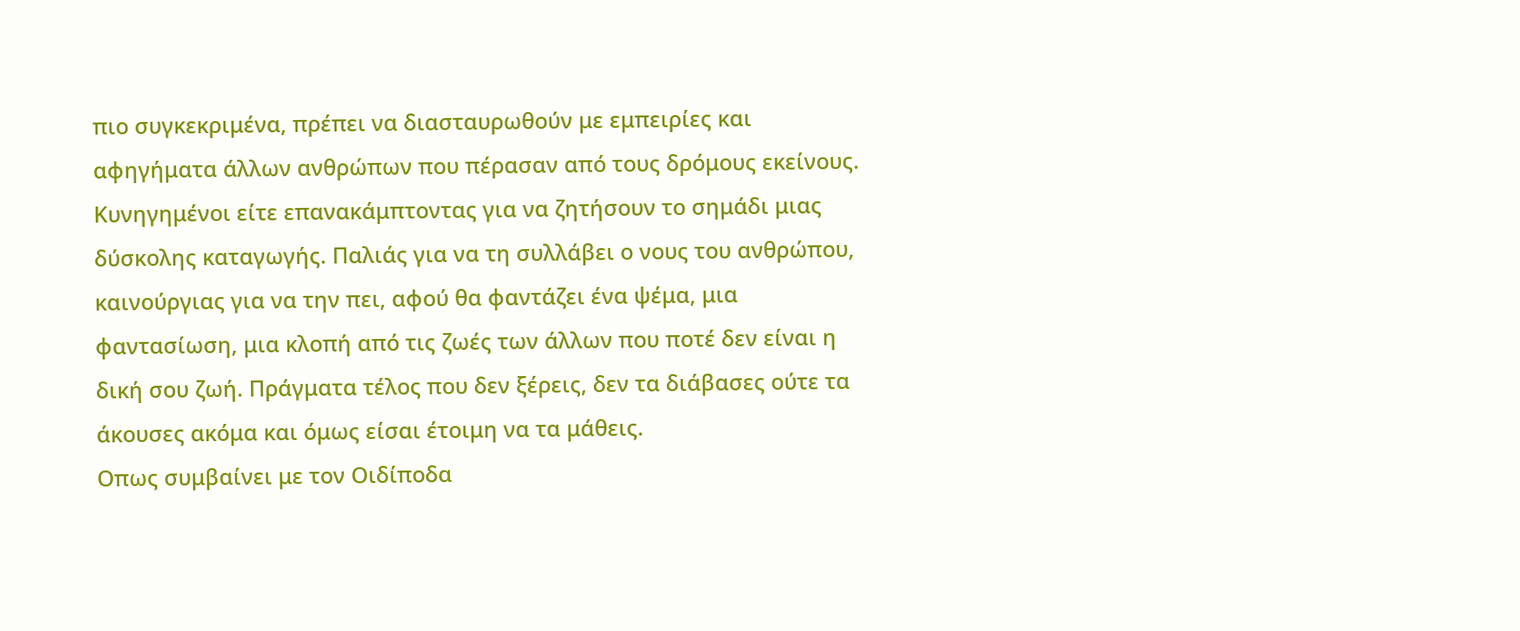πιο συγκεκριμένα, πρέπει να διασταυρωθούν με εμπειρίες και αφηγήματα άλλων ανθρώπων που πέρασαν από τους δρόμους εκείνους.
Κυνηγημένοι είτε επανακάμπτοντας για να ζητήσουν το σημάδι μιας δύσκολης καταγωγής. Παλιάς για να τη συλλάβει ο νους του ανθρώπου, καινούργιας για να την πει, αφού θα φαντάζει ένα ψέμα, μια φαντασίωση, μια κλοπή από τις ζωές των άλλων που ποτέ δεν είναι η δική σου ζωή. Πράγματα τέλος που δεν ξέρεις, δεν τα διάβασες ούτε τα άκουσες ακόμα και όμως είσαι έτοιμη να τα μάθεις.
Οπως συμβαίνει με τον Οιδίποδα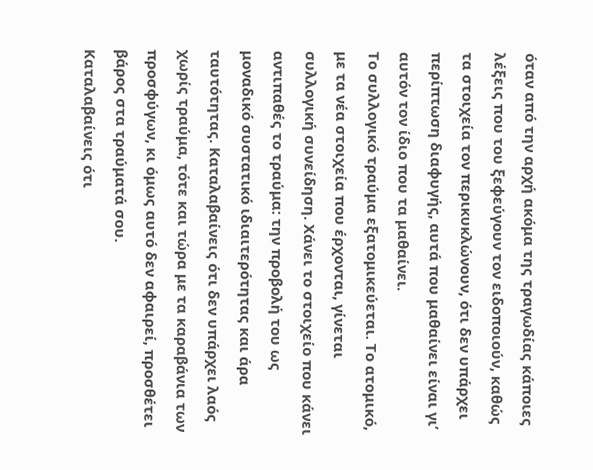όταν από την αρχή ακόμα της τραγωδίας κάποιες λέξεις που του ξεφεύγουν τον ειδοποιούν, καθώς τα στοιχεία τον περικυκλώνουν, ότι δεν υπάρχει περίπτωση διαφυγής, αυτά που μαθαίνει είναι γι’ αυτόν τον ίδιο που τα μαθαίνει.
Το συλλογικό τραύμα εξατομικεύεται. Το ατομικό, με τα νέα στοιχεία που έρχονται, γίνεται συλλογική συνείδηση. Χάνει το στοιχείο που κάνει αντιπαθές το τραύμα: την προβολή του ως μοναδικό συστατικό ιδιαιτερότητας και άρα ταυτότητας. Καταλαβαίνεις ότι δεν υπάρχει λαός χωρίς τραύμα, τότε και τώρα με τα καραβάνια των προσφύγων, κι όμως αυτό δεν αφαιρεί, προσθέτει βάρος στα τραύματά σου.
Καταλαβαίνεις ότι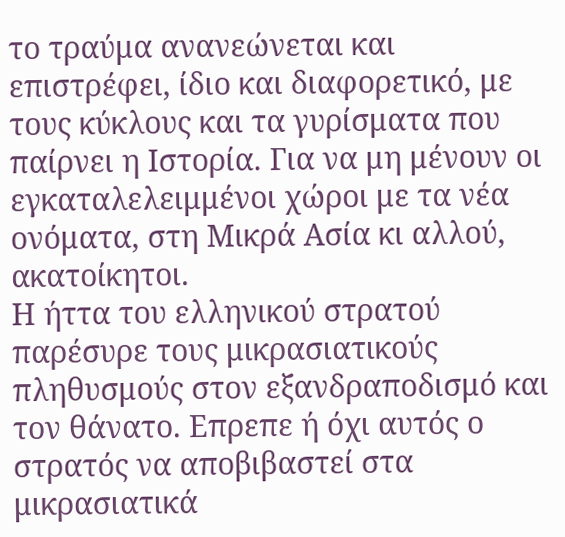το τραύμα ανανεώνεται και επιστρέφει, ίδιο και διαφορετικό, με τους κύκλους και τα γυρίσματα που παίρνει η Ιστορία. Για να μη μένουν οι εγκαταλελειμμένοι χώροι με τα νέα ονόματα, στη Μικρά Ασία κι αλλού, ακατοίκητοι.
Η ήττα του ελληνικού στρατού παρέσυρε τους μικρασιατικούς πληθυσμούς στον εξανδραποδισμό και τον θάνατο. Επρεπε ή όχι αυτός ο στρατός να αποβιβαστεί στα μικρασιατικά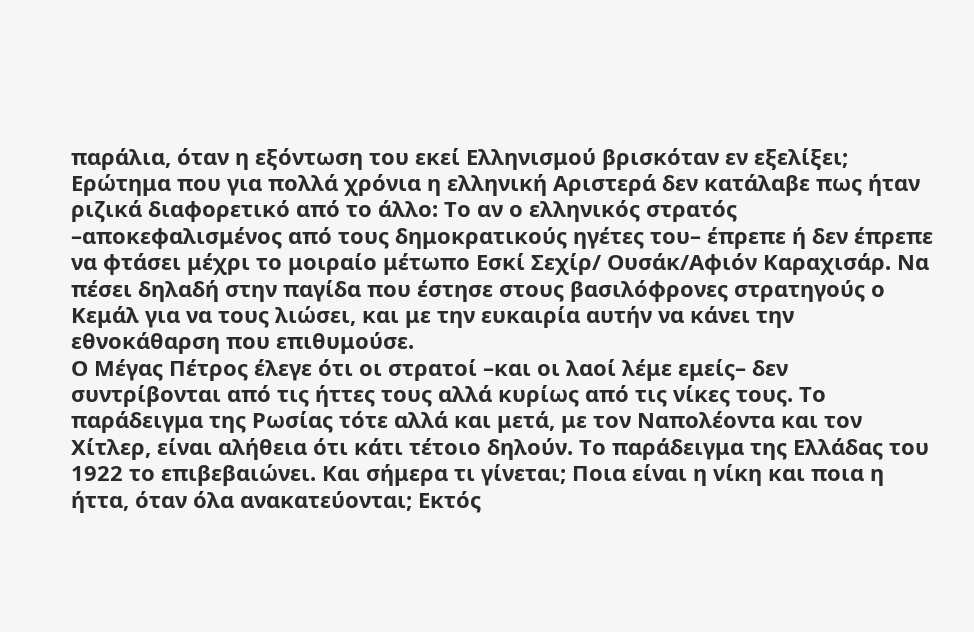παράλια, όταν η εξόντωση του εκεί Ελληνισμού βρισκόταν εν εξελίξει;
Ερώτημα που για πολλά χρόνια η ελληνική Αριστερά δεν κατάλαβε πως ήταν ριζικά διαφορετικό από το άλλο: Το αν ο ελληνικός στρατός –αποκεφαλισμένος από τους δημοκρατικούς ηγέτες του– έπρεπε ή δεν έπρεπε να φτάσει μέχρι το μοιραίο μέτωπο Εσκί Σεχίρ/ Ουσάκ/Αφιόν Καραχισάρ. Να πέσει δηλαδή στην παγίδα που έστησε στους βασιλόφρονες στρατηγούς ο Κεμάλ για να τους λιώσει, και με την ευκαιρία αυτήν να κάνει την εθνοκάθαρση που επιθυμούσε.
Ο Μέγας Πέτρος έλεγε ότι οι στρατοί –και οι λαοί λέμε εμείς– δεν συντρίβονται από τις ήττες τους αλλά κυρίως από τις νίκες τους. Το παράδειγμα της Ρωσίας τότε αλλά και μετά, με τον Ναπολέοντα και τον Χίτλερ, είναι αλήθεια ότι κάτι τέτοιο δηλούν. Το παράδειγμα της Ελλάδας του 1922 το επιβεβαιώνει. Και σήμερα τι γίνεται; Ποια είναι η νίκη και ποια η ήττα, όταν όλα ανακατεύονται; Εκτός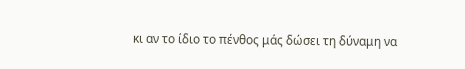κι αν το ίδιο το πένθος μάς δώσει τη δύναμη να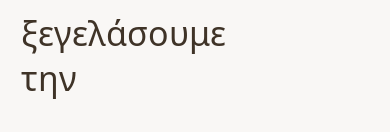ξεγελάσουμε την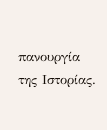πανουργία της Ιστορίας.